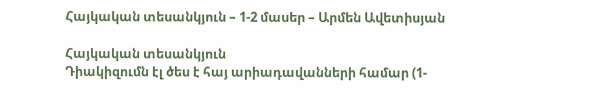Հայկական տեսանկյուն – 1-2 մասեր – Արմեն Ավետիսյան

Հայկական տեսանկյուն
Դիակիզումն էլ ծես է հայ արիադավանների համար (1-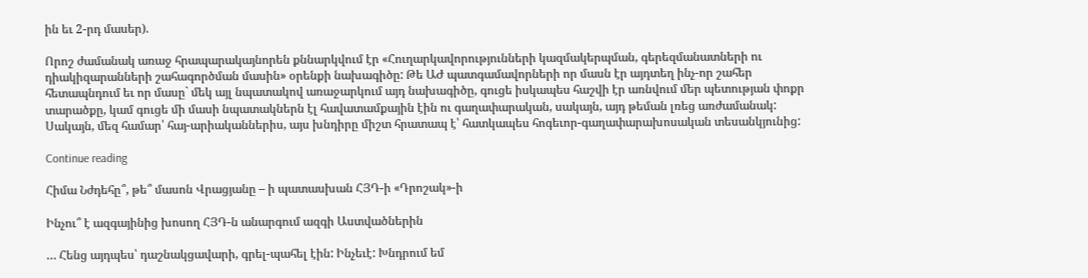ին եւ 2-րդ մասեր).

Որոշ ժամանակ առաջ հրապարակայնորեն քննարկվում էր «Հուղարկավորությունների կազմակերպման, գերեզմանատների ու դիակիզարանների շահագործման մասին» օրենքի նախագիծը: Թե ԱԺ պատգամավորների որ մասն էր այդտեղ ինչ-որ շահեր հետապնդում եւ որ մասը` մեկ այլ նպատակով առաջարկում այդ նախագիծը, գուցե իսկապես հաշվի էր առնվում մեր պետության փոքր տարածքը, կամ գուցե մի մասի նպատակներն էլ հավատամքային էին ու գաղափարական, սակայն, այդ թեման լռեց առժամանակ: Սակայն, մեզ համար՝ հայ-արիականներիս, այս խնդիրը միշտ հրատապ է՝ հատկապես հոգեւոր-գաղափարախոսական տեսանկյունից:

Continue reading

Հիմա Նժդեհը՞, թե՞ մասոն Վրացյանը – ի պատասխան ՀՅԴ-ի «Դրոշակ»-ի

Ինչու՞ է ազգայինից խոսող ՀՅԴ-ն անարգում ազգի Աստվածներին

… Հենց այդպես՝ դաշնակցավարի, գրել-պահել էին: Ինչեւէ: Խնդրում եմ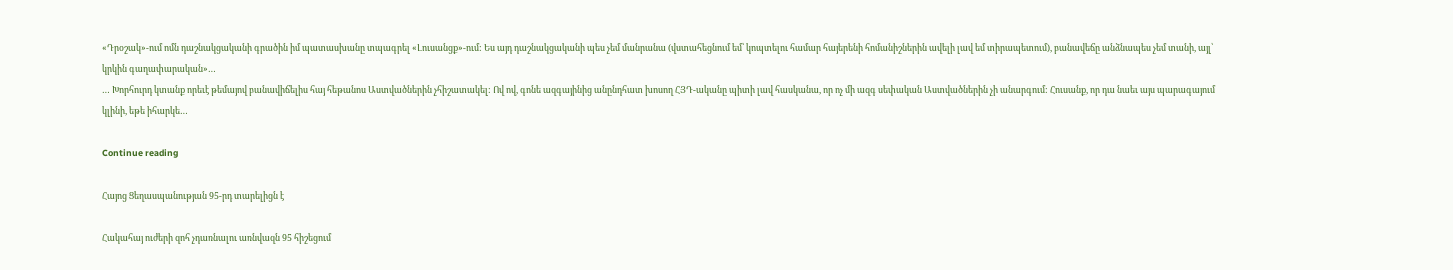«Դրօշակ»-ում ոմն դաշնակցականի գրածին իմ պատասխանը տպագրել «Լուսանցք»-ում: Ես այդ դաշնակցականի պես չեմ մանրանա (վստահեցնում եմ՝ կոպտելու համար հայերենի հոմանիշներին ավելի լավ եմ տիրապետում), բանավեճը անձնապես չեմ տանի, այլ՝ կրկին գաղափարական»…
… Խորհուրդ կտանք որեւէ թեմայով բանավիճելիս հայ հեթանոս Աստվածներին չհիշատակել: Ով ով, գոնե ազգայինից անընդհատ խոսող ՀՅԴ-ականը պիտի լավ հասկանա, որ ոչ մի ազգ սեփական Աստվածներին չի անարգում: Հուսանք, որ դա նաեւ այս պարագայում կլինի, եթե իհարկե…

Continue reading

Հայոց Ցեղասպանության 95-րդ տարելիցն է

Հակահայ ուժերի զոհ չդառնալու առնվազն 95 հիշեցում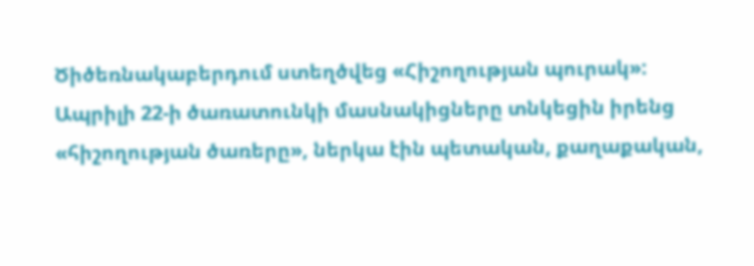Ծիծեռնակաբերդում ստեղծվեց «Հիշողության պուրակ»: Ապրիլի 22-ի ծառատունկի մասնակիցները տնկեցին իրենց «հիշողության ծառերը», ներկա էին պետական, քաղաքական,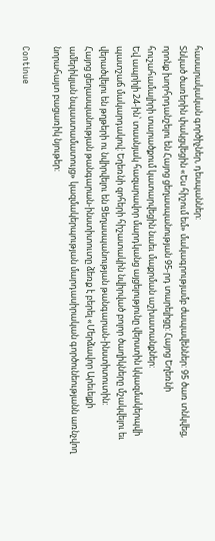հասարակական գործիչներ, դեսպաններ:
Տնկած ծառերին փակցվեցին «Ես հիշում եմ» մակագրությամբ ժապավեններ: 95 ծառ տնկվեց, որոնք խորհրդանշելու են Հայոց ցեղասպանության 95-րդ տարելիցը: Հայոց Եղեռնի հուշահամալիրի տարածքում կատարվեցին նաեւ մաքրման աշխատանքներ:
Եվ ապրիլի 24-ին՝ տասնյակ հազարավոր մարդկանց այցելությունը վերստին կկազմակերպվի պատշաճ մակարդակով: Եղեռնի զոհերի հիշատակին նվիրված բոլոր ծաղիկները մշակվելու եւ վերածվելու են թղթերի ու նվիրվելու են Ցեղասպանության թանգարան-ինստիտուտին:
Հայոց ցեղասպանության թանգարան-ինստիտուտը ձեռք է բերել «Մերձավոր Արեւելքի ամերիկյան նպաստամատույց» կազմակերպության մարդասիրական գործունեությանն առնչվող նորահայտ բացառիկ նյութեր:

Continue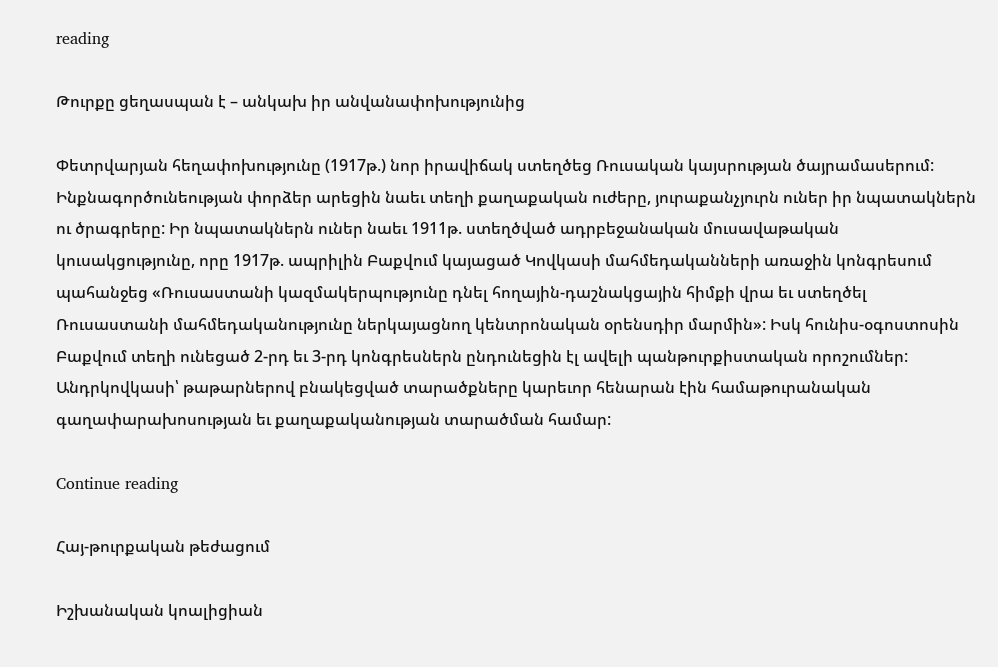reading

Թուրքը ցեղասպան է – անկախ իր անվանափոխությունից

Փետրվարյան հեղափոխությունը (1917թ.) նոր իրավիճակ ստեղծեց Ռուսական կայսրության ծայրամասերում: Ինքնագործունեության փորձեր արեցին նաեւ տեղի քաղաքական ուժերը, յուրաքանչյուրն ուներ իր նպատակներն ու ծրագրերը: Իր նպատակներն ուներ նաեւ 1911թ. ստեղծված ադրբեջանական մուսավաթական կուսակցությունը, որը 1917թ. ապրիլին Բաքվում կայացած Կովկասի մահմեդականների առաջին կոնգրեսում պահանջեց «Ռուսաստանի կազմակերպությունը դնել հողային-դաշնակցային հիմքի վրա եւ ստեղծել Ռուսաստանի մահմեդականությունը ներկայացնող կենտրոնական օրենսդիր մարմին»: Իսկ հունիս-օգոստոսին Բաքվում տեղի ունեցած 2-րդ եւ 3-րդ կոնգրեսներն ընդունեցին էլ ավելի պանթուրքիստական որոշումներ: Անդրկովկասի՝ թաթարներով բնակեցված տարածքները կարեւոր հենարան էին համաթուրանական գաղափարախոսության եւ քաղաքականության տարածման համար:

Continue reading

Հայ-թուրքական թեժացում

Իշխանական կոալիցիան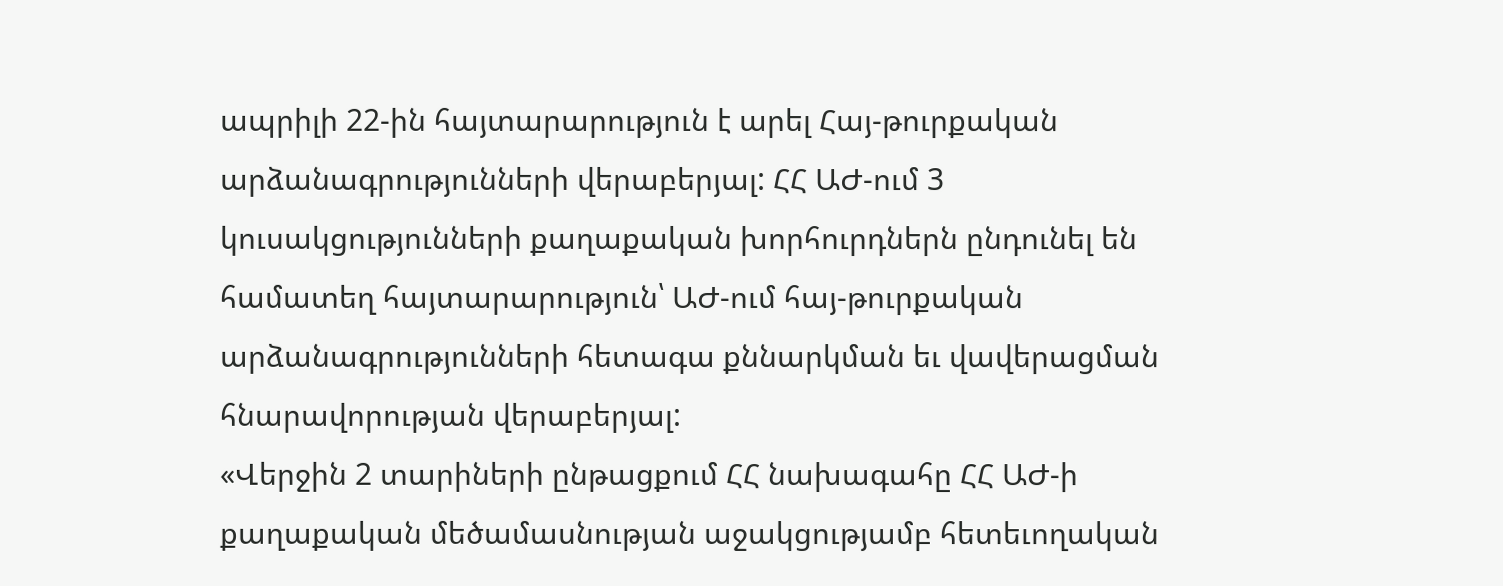ապրիլի 22-ին հայտարարություն է արել Հայ-թուրքական արձանագրությունների վերաբերյալ: ՀՀ ԱԺ-ում 3 կուսակցությունների քաղաքական խորհուրդներն ընդունել են համատեղ հայտարարություն՝ ԱԺ-ում հայ-թուրքական արձանագրությունների հետագա քննարկման եւ վավերացման հնարավորության վերաբերյալ:
«Վերջին 2 տարիների ընթացքում ՀՀ նախագահը ՀՀ ԱԺ-ի քաղաքական մեծամասնության աջակցությամբ հետեւողական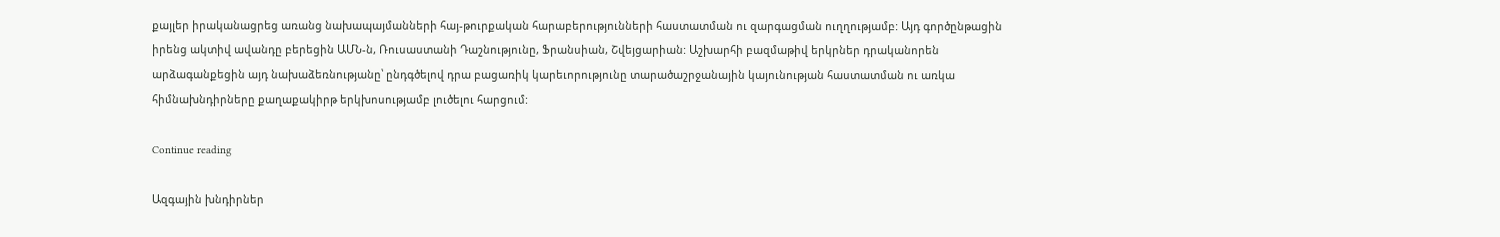քայլեր իրականացրեց առանց նախապայմանների հայ-թուրքական հարաբերությունների հաստատման ու զարգացման ուղղությամբ: Այդ գործընթացին իրենց ակտիվ ավանդը բերեցին ԱՄՆ-ն, Ռուսաստանի Դաշնությունը, Ֆրանսիան, Շվեյցարիան: Աշխարհի բազմաթիվ երկրներ դրականորեն արձագանքեցին այդ նախաձեռնությանը՝ ընդգծելով դրա բացառիկ կարեւորությունը տարածաշրջանային կայունության հաստատման ու առկա հիմնախնդիրները քաղաքակիրթ երկխոսությամբ լուծելու հարցում:

Continue reading

Ազգային խնդիրներ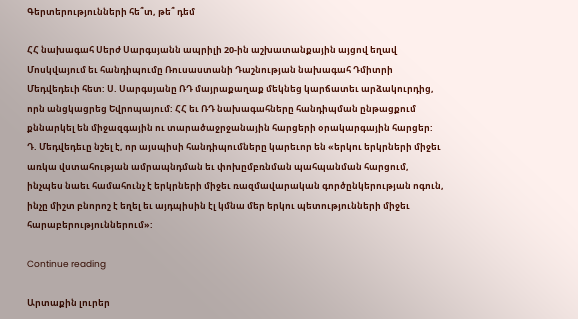Գերտերությունների հե՞տ, թե՞ դեմ

ՀՀ նախագահ Սերժ Սարգսյանն ապրիլի 20-ին աշխատանքային այցով եղավ Մոսկվայում եւ հանդիպումը Ռուսաստանի Դաշնության նախագահ Դմիտրի Մեդվեդեւի հետ: Ս. Սարգսյանը ՌԴ մայրաքաղաք մեկնեց կարճատեւ արձակուրդից, որն անցկացրեց Եվրոպայում: ՀՀ եւ ՌԴ նախագահները հանդիպման ընթացքում քննարկել են միջազգային ու տարածաջրջանային հարցերի օրակարգային հարցեր:
Դ. Մեդվեդեւը նշել է, որ այսպիսի հանդիպումները կարեւոր են «երկու երկրների միջեւ առկա վստահության ամրապնդման եւ փոխըմբռնման պահպանման հարցում, ինչպես նաեւ համահունչ է երկրների միջեւ ռազմավարական գործընկերության ոգուն, ինչը միշտ բնորոշ է եղել եւ այդպիսին էլ կմնա մեր երկու պետությունների միջեւ հարաբերություններում»:

Continue reading

Արտաքին լուրեր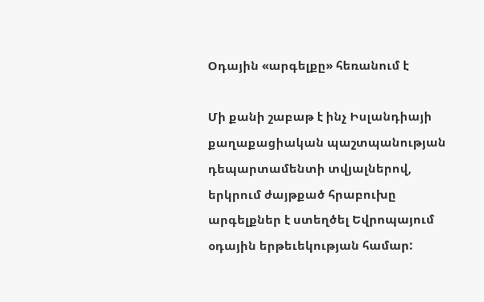Օդային «արգելքը» հեռանում է

Մի քանի շաբաթ է ինչ Իսլանդիայի քաղաքացիական պաշտպանության դեպարտամենտի տվյալներով, երկրում ժայթքած հրաբուխը արգելքներ է ստեղծել Եվրոպայում օդային երթեւեկության համար: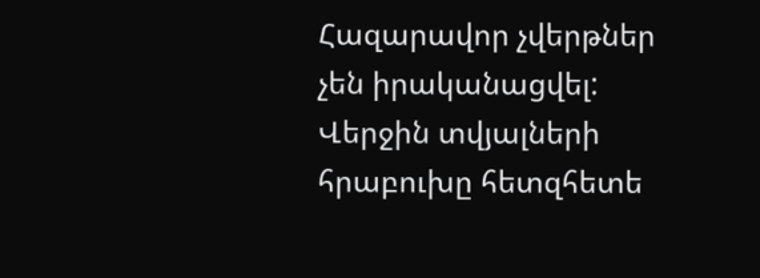Հազարավոր չվերթներ չեն իրականացվել: Վերջին տվյալների հրաբուխը հետզհետե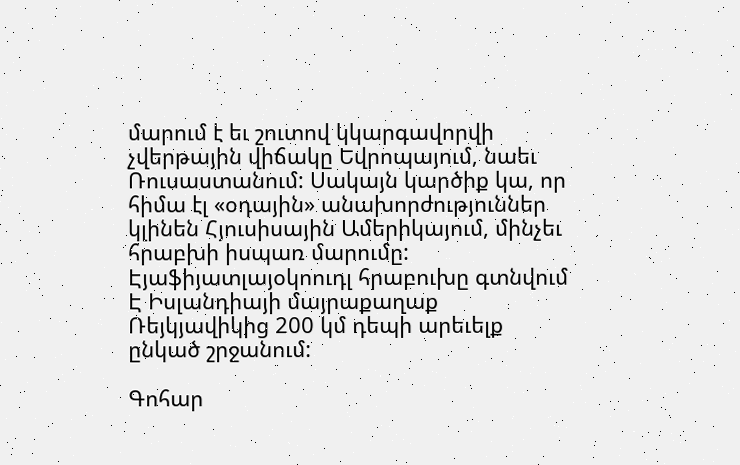մարում է եւ շուտով կկարգավորվի չվերթային վիճակը Եվրոպայում, նաեւ Ռուսաստանում: Սակայն կարծիք կա, որ հիմա էլ «օդային» անախորժություններ կլինեն Հյուսիսային Ամերիկայում, մինչեւ հրաբխի իսպառ մարումը: Էյաֆիյատլայօկոուդլ հրաբուխը գտնվում Է Իսլանդիայի մայրաքաղաք Ռեյկյավիկից 200 կմ դեպի արեւելք ընկած շրջանում:

Գոհար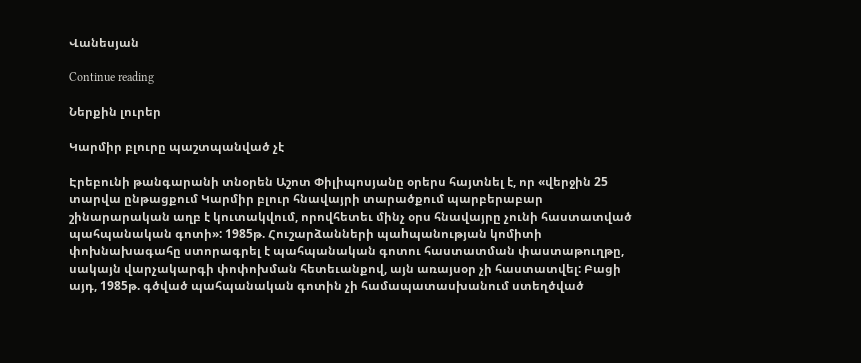Վանեսյան

Continue reading

Ներքին լուրեր

Կարմիր բլուրը պաշտպանված չէ

Էրեբունի թանգարանի տնօրեն Աշոտ Փիլիպոսյանը օրերս հայտնել է, որ «վերջին 25 տարվա ընթացքում Կարմիր բլուր հնավայրի տարածքում պարբերաբար շինարարական աղբ է կուտակվում, որովհետեւ մինչ օրս հնավայրը չունի հաստատված պահպանական գոտի»: 1985թ. Հուշարձանների պաhպանության կոմիտի փոխնախագահը ստորագրել է պահպանական գոտու հաստատման փաստաթուղթը, սակայն վարչակարգի փոփոխման հետեւանքով, այն առայսօր չի հաստատվել: Բացի այդ, 1985թ. գծված պահպանական գոտին չի համապատասխանում ստեղծված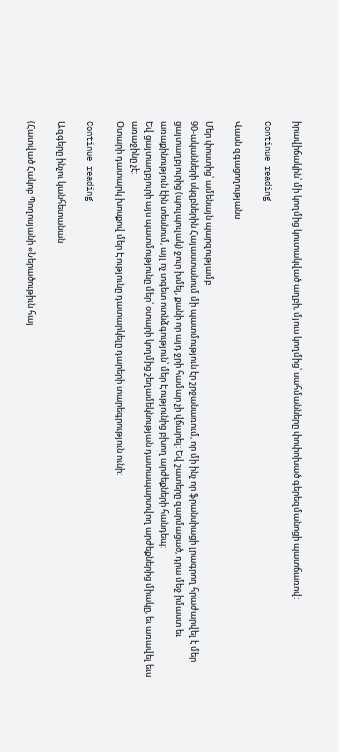իրավիճակին՝ մի կողմից կուտակված աղբի, մյուս կողմից՝ սահմանները փոփոխած գերեզմանոցի պատճառով:

Continue reading

Վասն զգացողությանս

Մեր փոստից՝ ամենայն պարզությամբ
90-ականների սկզբներին Հայաստանում մի պատմություն էր շրջանառում, որ մի ինչ որ ֆրանսիացի լրագրող հրաժարվել է մեր ցայտաղբյուրից (պուլպուլակ) ջուր խմել, քանի որ այդ ջրի համար չի վճարել: Եվ շատերը զարմացած, դրա մեջ իմաստ եւ առաքինություն էին տեսնում, այլ ոչ տգետ ոտնձգություն՝ մեր Էությունից բխող արժեքների հանդեպ:
Եվ ցայտաղբյուրի այս պատմությունը մեր՝ օտարի կողմից շեղամեկնության դատապարտվող արժեքներից միակը, եւ առավել եւս առաջինը չէ:
Օտարի դատարկ խոսքով մեր Էությունը դատարկելը դարերի տարեգրություն ունի:

Continue reading

Ազգերը ինչու կանհետանան

(Հատված Հակոբ Պողոսյանի «Ներածութիւն հայ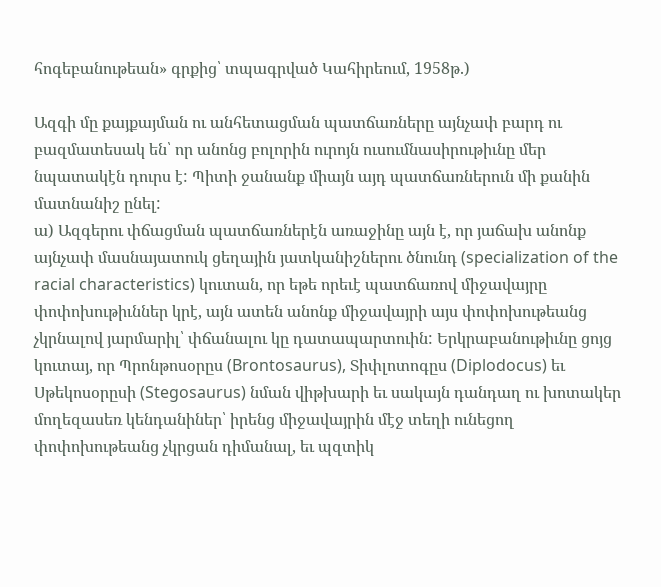հոգեբանութեան» գրքից՝ տպագրված Կահիրեում, 1958թ.)

Ազգի մը քայքայման ու անհետացման պատճառները այնչափ բարդ ու բազմատեսակ են՝ որ անոնց բոլորին ուրոյն ուսումնասիրութիւնը մեր նպատակէն դուրս է: Պիտի ջանանք միայն այդ պատճառներուն մի քանին մատնանիշ ընել:
ա) Ազգերու փճացման պատճառներէն առաջինը այն է, որ յաճախ անոնք այնչափ մասնայատուկ ցեղային յատկանիշներու ծնունդ (specialization of the racial characteristics) կուտան, որ եթե որեւէ պատճառով միջավայրը փոփոխութիւններ կրէ, այն ատեն անոնք միջավայրի այս փոփոխութեանց չկրնալով յարմարիլ՝ փճանալու կը դատապարտուին: Երկրաբանութիւնը ցոյց կուտայ, որ Պրոնթոսօրըս (Brontosaurus), Տիփլոտոգըս (Diplodocus) եւ Սթեկոսօրըսի (Stegosaurus) նման վիթխարի եւ սակայն դանդաղ ու խոտակեր մողեզասեռ կենդանիներ՝ իրենց միջավայրին մէջ տեղի ունեցող փոփոխութեանց չկրցան դիմանալ, եւ պզտիկ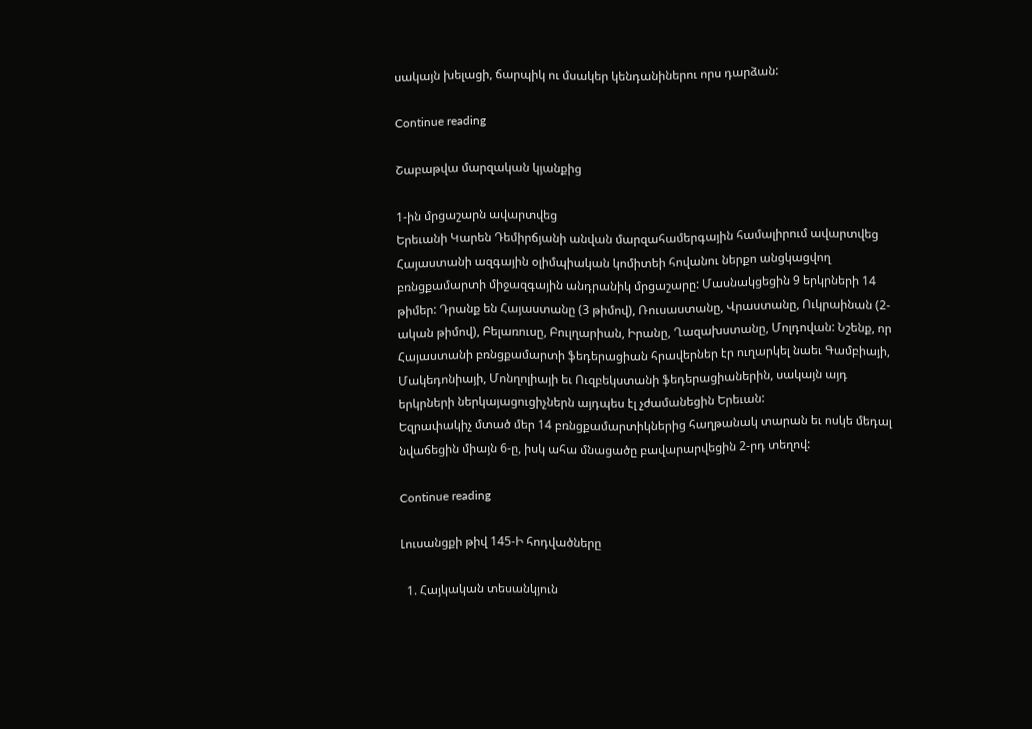սակայն խելացի, ճարպիկ ու մսակեր կենդանիներու որս դարձան:

Continue reading

Շաբաթվա մարզական կյանքից

1-ին մրցաշարն ավարտվեց
Երեւանի Կարեն Դեմիրճյանի անվան մարզահամերգային համալիրում ավարտվեց Հայաստանի ազգային օլիմպիական կոմիտեի հովանու ներքո անցկացվող բռնցքամարտի միջազգային անդրանիկ մրցաշարը: Մասնակցեցին 9 երկրների 14 թիմեր: Դրանք են Հայաստանը (3 թիմով), Ռուսաստանը, Վրաստանը, Ուկրաինան (2-ական թիմով), Բելառուսը, Բուլղարիան, Իրանը, Ղազախստանը, Մոլդովան: Նշենք, որ Հայաստանի բռնցքամարտի ֆեդերացիան հրավերներ էր ուղարկել նաեւ Գամբիայի, Մակեդոնիայի, Մոնղոլիայի եւ Ուզբեկստանի ֆեդերացիաներին, սակայն այդ երկրների ներկայացուցիչներն այդպես էլ չժամանեցին Երեւան:
Եզրափակիչ մտած մեր 14 բռնցքամարտիկներից հաղթանակ տարան եւ ոսկե մեդալ նվաճեցին միայն 6-ը, իսկ ահա մնացածը բավարարվեցին 2-րդ տեղով:

Continue reading

Լուսանցքի թիվ 145-Ի հոդվածները

  1. Հայկական տեսանկյուն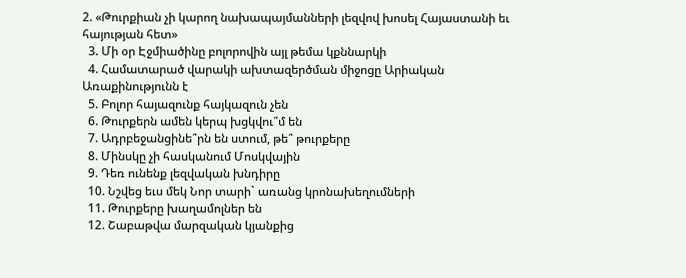2. «Թուրքիան չի կարող նախապայմանների լեզվով խոսել Հայաստանի եւ հայության հետ»
  3. Մի օր Էջմիածինը բոլորովին այլ թեմա կքննարկի
  4. Համատարած վարակի ախտազերծման միջոցը Արիական Առաքինությունն է
  5. Բոլոր հայազունք հայկազուն չեն
  6. Թուրքերն ամեն կերպ խցկվու՞մ են
  7. Ադրբեջանցինե՞րն են ստում, թե՞ թուրքերը
  8. Մինսկը չի հասկանում Մոսկվային
  9. Դեռ ունենք լեզվական խնդիրը
  10. Նշվեց եւս մեկ Նոր տարի` առանց կրոնախեղումների
  11. Թուրքերը խաղամոլներ են
  12. Շաբաթվա մարզական կյանքից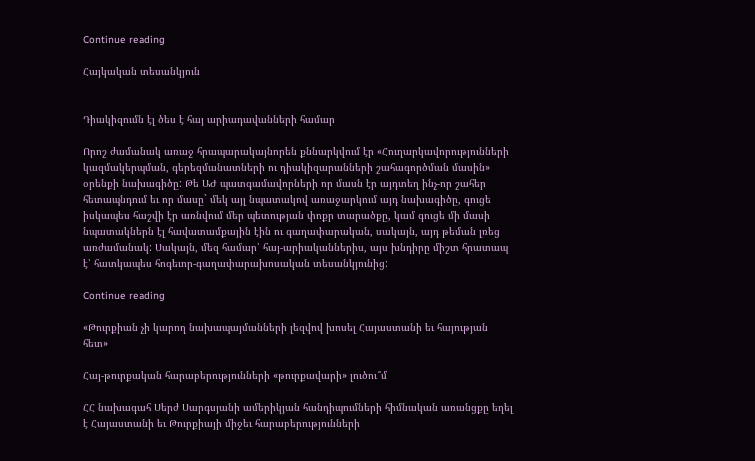Continue reading

Հայկական տեսանկյուն


Դիակիզումն էլ ծես է հայ արիադավանների համար

Որոշ ժամանակ առաջ հրապարակայնորեն քննարկվում էր «Հուղարկավորությունների կազմակերպման, գերեզմանատների ու դիակիզարանների շահագործման մասին» օրենքի նախագիծը: Թե ԱԺ պատգամավորների որ մասն էր այդտեղ ինչ-որ շահեր հետապնդում եւ որ մասը` մեկ այլ նպատակով առաջարկում այդ նախագիծը, գուցե իսկապես հաշվի էր առնվում մեր պետության փոքր տարածքը, կամ գուցե մի մասի նպատակներն էլ հավատամքային էին ու գաղափարական, սակայն, այդ թեման լռեց առժամանակ: Սակայն, մեզ համար՝ հայ-արիականներիս, այս խնդիրը միշտ հրատապ է՝ հատկապես հոգեւոր-գաղափարախոսական տեսանկյունից:

Continue reading

«Թուրքիան չի կարող նախապայմանների լեզվով խոսել Հայաստանի եւ հայության հետ»

Հայ-թուրքական հարաբերությունների «թուրքավարի» լուծու՞մ

ՀՀ նախագահ Սերժ Սարգսյանի ամերիկյան հանդիպումների հիմնական առանցքը եղել է Հայաստանի եւ Թուրքիայի միջեւ հարաբերությունների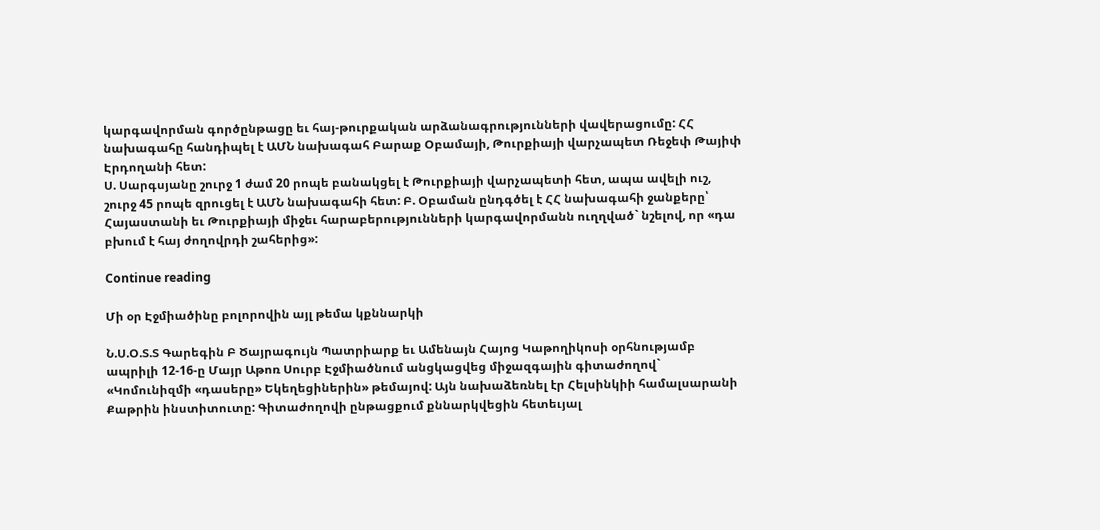կարգավորման գործընթացը եւ հայ-թուրքական արձանագրությունների վավերացումը: ՀՀ նախագահը հանդիպել է ԱՄՆ նախագահ Բարաք Օբամայի, Թուրքիայի վարչապետ Ռեջեփ Թայիփ Էրդողանի հետ:
Ս. Սարգսյանը շուրջ 1 ժամ 20 րոպե բանակցել է Թուրքիայի վարչապետի հետ, ապա ավելի ուշ, շուրջ 45 րոպե զրուցել է ԱՄՆ նախագահի հետ: Բ. Օբաման ընդգծել է ՀՀ նախագահի ջանքերը՝ Հայաստանի եւ Թուրքիայի միջեւ հարաբերությունների կարգավորմանն ուղղված` նշելով, որ «դա բխում է հայ ժողովրդի շահերից»:

Continue reading

Մի օր Էջմիածինը բոլորովին այլ թեմա կքննարկի

Ն.Ս.Օ.Տ.Տ Գարեգին Բ Ծայրագույն Պատրիարք եւ Ամենայն Հայոց Կաթողիկոսի օրհնությամբ ապրիլի 12-16-ը Մայր Աթոռ Սուրբ Էջմիածնում անցկացվեց միջազգային գիտաժողով` «Կոմունիզմի «դասերը» Եկեղեցիներին» թեմայով: Այն նախաձեռնել էր Հելսինկիի համալսարանի Քաթրին ինստիտուտը: Գիտաժողովի ընթացքում քննարկվեցին հետեւյալ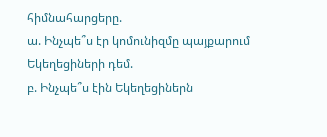հիմնահարցերը.
ա. Ինչպե՞ս էր կոմունիզմը պայքարում Եկեղեցիների դեմ.
բ. Ինչպե՞ս էին Եկեղեցիներն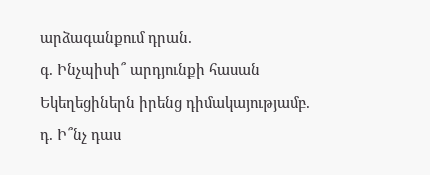արձագանքում դրան.
գ. Ինչպիսի՞ արդյունքի հասան Եկեղեցիներն իրենց դիմակայությամբ.
դ. Ի՞նչ դաս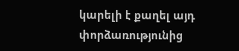կարելի է քաղել այդ փորձառությունից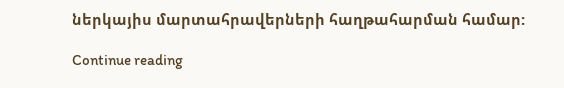ներկայիս մարտահրավերների հաղթահարման համար:

Continue reading